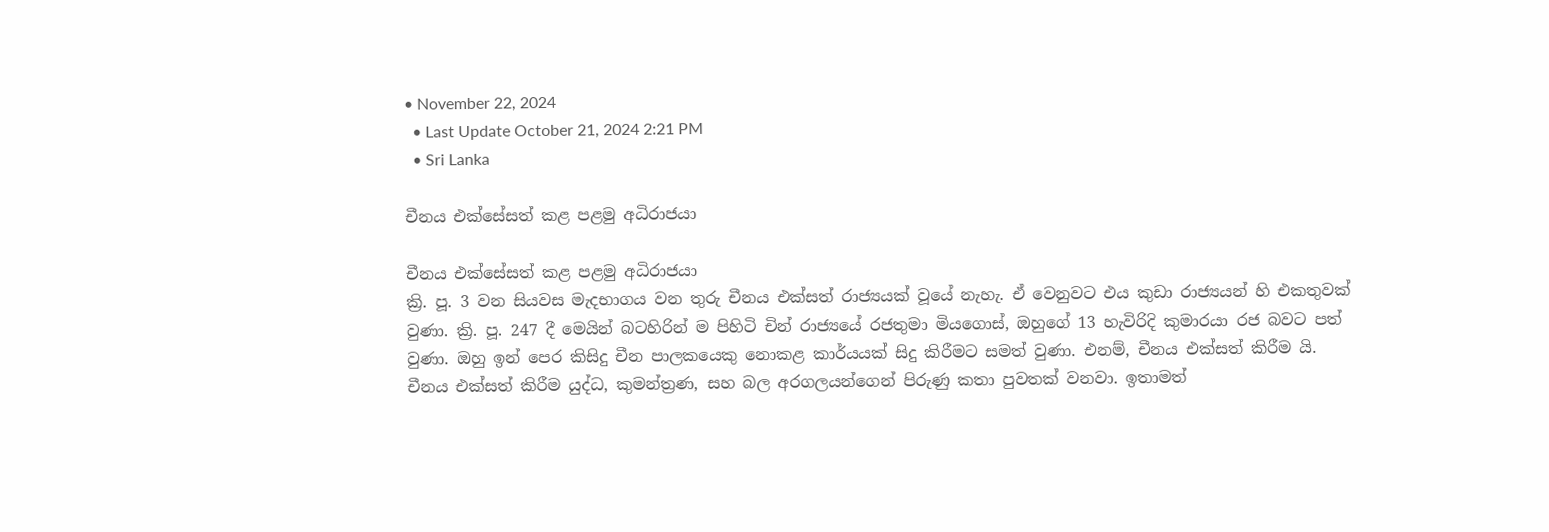• November 22, 2024
  • Last Update October 21, 2024 2:21 PM
  • Sri Lanka

චීනය එක්සේසත් කළ පළමු අධිරාජයා

චීනය එක්සේසත් කළ පළමු අධිරාජයා
ක්‍රි. පූ. 3 වන සියවස මැදභාගය වන තුරු චීනය එක්සත් රාජ්‍යයක් වූයේ නැහැ. ඒ වෙනුවට එය කුඩා රාජ්‍යයන් හි එකතුවක් වුණා. ක්‍රි. පූ. 247 දී මෙයින් බටහිරින් ම පිහිටි චින් රාජ්‍යයේ රජතුමා මියගොස්, ඔහුගේ 13 හැවිරිදි කුමාරයා රජ බවට පත් වුණා. ඔහු ඉන් පෙර කිසිදු චීන පාලකයෙකු නොකළ කාර්යයක් සිදු කිරීමට සමත් වුණා. එනම්, චීනය එක්සත් කිරීම යි.
චීනය එක්සත් කිරීම යුද්ධ, කුමන්ත්‍රණ, සහ බල අරගලයන්ගෙන් පිරුණු කතා පුවතක් වනවා. ඉතාමත්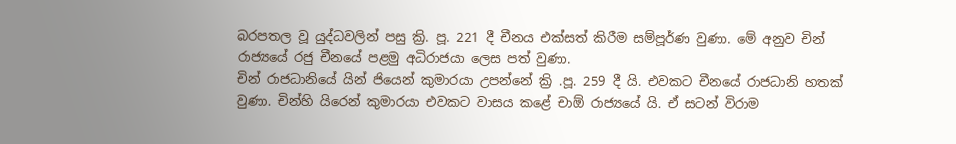බරපතල වූ යුද්ධවලින් පසු ක්‍රි. පූ. 221 දී චීනය එක්සත් කිරීම සම්පූර්ණ වුණා. මේ අනුව චින් රාජ්‍යයේ රජු චීනයේ පළමු අධිරාජයා ලෙස පත් වුණා.
චින් රාජධානියේ යින් ජියෙන් කුමාරයා උපන්නේ ක්‍රි .පූ. 259 දී යි. එවකට චීනයේ රාජධානි හතක් වුණා. චින්හි යිරෙන් කුමාරයා එවකට වාසය කළේ චාඕ රාජ්‍යයේ යි. ඒ සටන් විරාම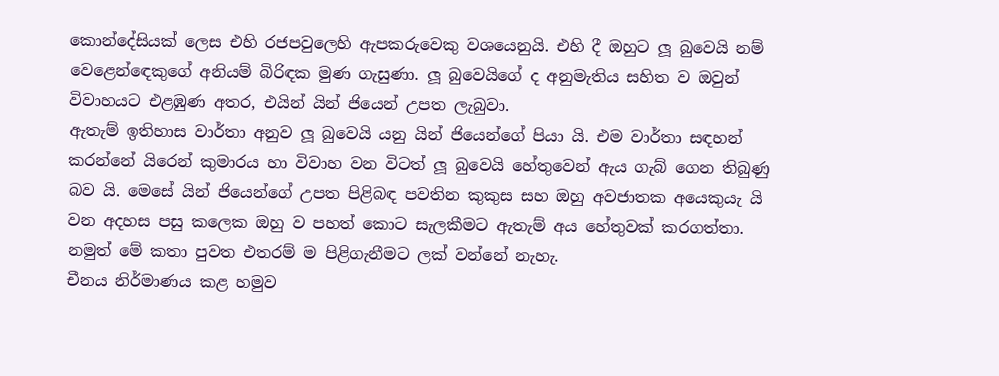කොන්දේසියක් ලෙස එහි රජපවුලෙහි ඇපකරුවෙකු වශයෙනුයි. එහි දී ඔහුට ලූ බුවෙයි නම් වෙළෙන්ඳෙකුගේ අනියම් බිරිඳක මුණ ගැසුණා. ලූ බුවෙයිගේ ද අනුමැතිය සහිත ව ඔවුන් විවාහයට එළඹුණ අතර, එයින් යින් ජියෙන් උපත ලැබුවා.
ඇතැම් ඉතිහාස වාර්තා අනුව ලූ බුවෙයි යනු යින් ජියෙන්ගේ පියා යි. එම වාර්තා සඳහන් කරන්නේ යිරෙන් කුමාරය හා විවාහ වන විටත් ලූ බුවෙයි හේතුවෙන් ඇය ගැබ් ගෙන තිබුණු බව යි. මෙසේ යින් ජියෙන්ගේ උපත පිළිබඳ පවතින කුකුස සහ ඔහු අවජාතක අයෙකුයැ යි වන අදහස පසු කලෙක ඔහු ව පහත් කොට සැලකීමට ඇතැම් අය හේතුවක් කරගත්තා. නමුත් මේ කතා පුවත එතරම් ම පිළිගැනීමට ලක් වන්නේ නැහැ.
චීනය නිර්මාණය කළ හමුව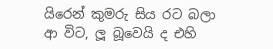යිරෙන් කුමරු සිය රට බලා ආ විට, ලූ බූවෙයි ද එහි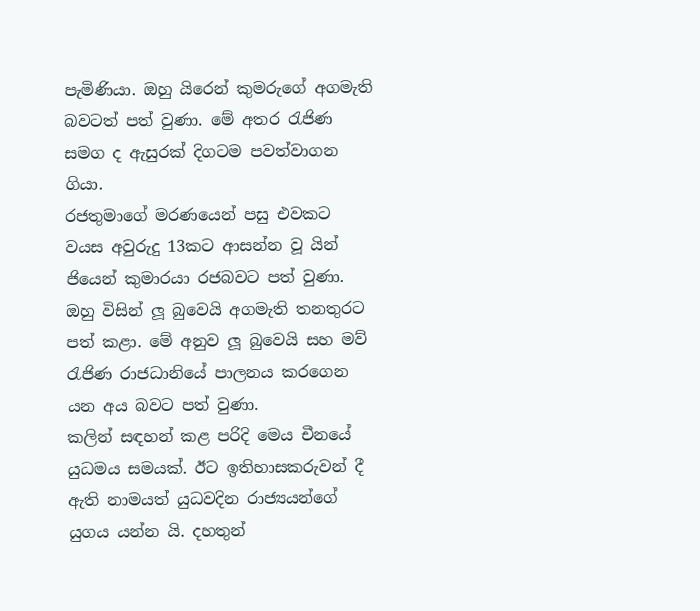පැමිණියා. ඔහු යිරෙන් කුමරුගේ අගමැති බවටත් පත් වුණා. මේ අතර රැජිණ සමග ද ඇසුරක් දිගටම පවත්වාගන ගියා.
රජතුමාගේ මරණයෙන් පසු එවකට වයස අවුරුදු 13කට ආසන්න වූ යින් ජියෙන් කුමාරයා රජබවට පත් වුණා. ඔහු විසින් ලූ බුවෙයි අගමැති තනතුරට පත් කළා. මේ අනුව ලූ බුවෙයි සහ මව් රැජිණ රාජධානියේ පාලනය කරගෙන යන අය බවට පත් වුණා.
කලින් සඳහන් කළ පරිදි මෙය චීනයේ යුධමය සමයක්. ඊට ඉතිහාසකරුවන් දී ඇති නාමයත් යුධවදින රාජ්‍යයන්ගේ යුගය යන්න යි. දහතුන්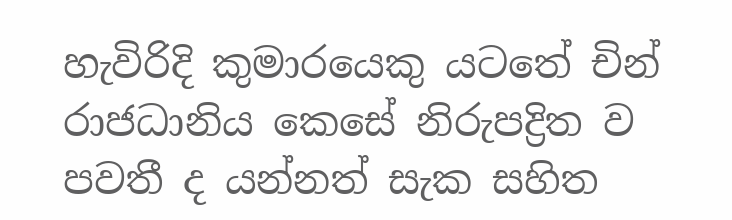හැවිරිදි කුමාරයෙකු යටතේ චින් රාජධානිය කෙසේ නිරුපද්‍රිත ව පවතී ද යන්නත් සැක සහිත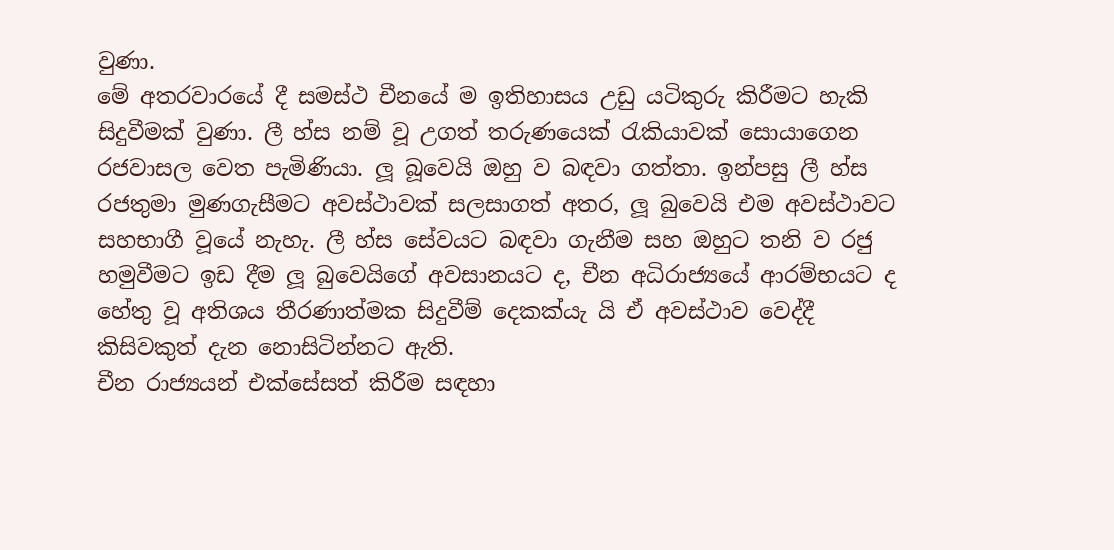වුණා.
මේ අතරවාරයේ දී සමස්ථ චීනයේ ම ඉතිහාසය උඩු යටිකුරු කිරීමට හැකි සිදුවීමක් වුණා. ලී හ්ස නම් වූ උගත් තරුණයෙක් රැකියාවක් සොයාගෙන රජවාසල වෙත පැමිණියා. ලූ බූවෙයි ඔහු ව බඳවා ගත්තා. ඉන්පසු ලී හ්ස රජතුමා මුණගැසීමට අවස්ථාවක් සලසාගත් අතර, ලූ බුවෙයි එම අවස්ථාවට සහභාගී වූයේ නැහැ. ලී හ්ස සේවයට බඳවා ගැනීම සහ ඔහුට තනි ව රජු හමුවීමට ඉඩ දීම ලූ බුවෙයිගේ අවසානයට ද, චීන අධිරාජ්‍යයේ ආරම්භයට ද හේතු වූ අතිශය තීරණාත්මක සිදුවීම් දෙකක්යැ යි ඒ අවස්ථාව වෙද්දී කිසිවකුත් දැන නොසිටින්නට ඇති.
චීන රාජ්‍යයන් එක්සේසත් කිරීම සඳහා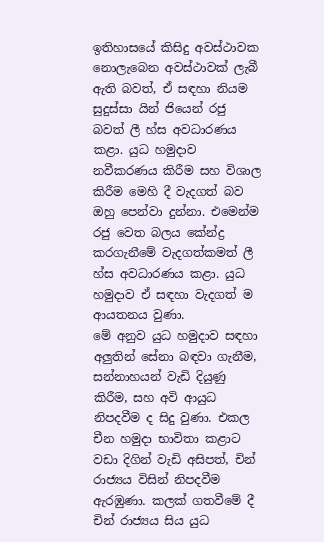ඉතිහාසයේ කිසිදු අවස්ථාවක නොලැබෙන අවස්ථාවක් ලැබී ඇති බවත්, ඒ සඳහා නියම සුදුස්සා යින් ජියෙන් රජු බවත් ලී හ්ස අවධාරණය කළා. යුධ හමුදාව නවීකරණය කිරීම සහ විශාල කිරීම මෙහි දී වැදගත් බව ඔහු පෙන්වා දුන්නා. එමෙන්ම රජු වෙත බලය කේන්ද්‍ර කරගැනීමේ වැදගත්කමත් ලී හ්ස අවධාරණය කළා. යුධ හමුදාව ඒ සඳහා වැදගත් ම ආයතනය වුණා.
මේ අනුව යුධ හමුදාව සඳහා අලුතින් සේනා බඳවා ගැනීම, සන්නාහයන් වැඩි දියුණු කිරීම, සහ අවි ආයුධ නිපදවීම ද සිදු වුණා. එකල චීන හමුදා භාවිතා කළාට වඩා දිගින් වැඩි අසිපත්, චින් රාජ්‍යය විසින් නිපදවීම ඇරඹුණා. කලක් ගතවීමේ දී චින් රාජ්‍යය සිය යුධ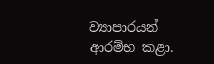ව්‍යාපාරයන් ආරම්භ කළා.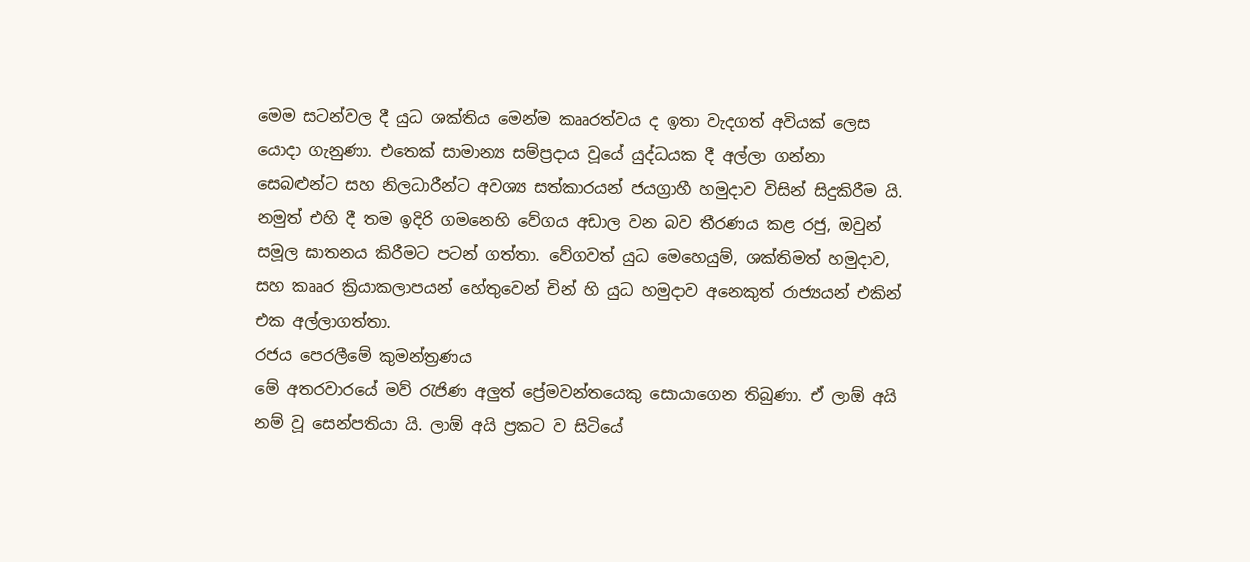මෙම සටන්වල දී යුධ ශක්තිය මෙන්ම කෲරත්වය ද ඉතා වැදගත් අවියක් ලෙස යොදා ගැනුණා. එතෙක් සාමාන්‍ය සම්ප්‍රදාය වූයේ යුද්ධයක දී අල්ලා ගන්නා සෙබළුන්ට සහ නිලධාරීන්ට අවශ්‍ය සත්කාරයන් ජයග්‍රාහී හමුදාව විසින් සිදුකිරීම යි. නමුත් එහි දී තම ඉදිරි ගමනෙහි වේගය අඩාල වන බව තීරණය කළ රජු, ඔවුන් සමූල ඝාතනය කිරීමට පටන් ගත්තා. වේගවත් යුධ මෙහෙයුම්, ශක්තිමත් හමුදාව, සහ කෲර ක්‍රියාකලාපයන් හේතුවෙන් චින් හි යුධ හමුදාව අනෙකුත් රාජ්‍යයන් එකින් එක අල්ලාගත්තා.
රජය පෙරලීමේ කුමන්ත්‍රණය
මේ අතරවාරයේ මව් රැජිණ අලුත් ප්‍රේමවන්තයෙකු සොයාගෙන තිබුණා. ඒ ලාඕ අයි නම් වූ සෙන්පතියා යි. ලාඕ අයි ප්‍රකට ව සිටියේ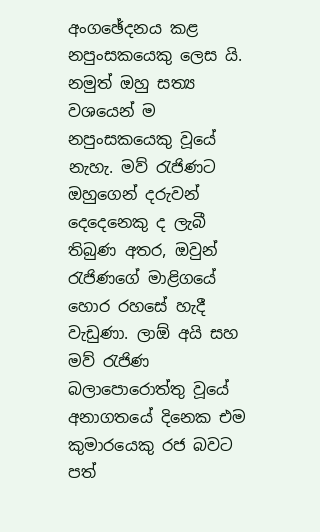අංගඡේදනය කළ නපුංසකයෙකු ලෙස යි. නමුත් ඔහු සත්‍ය වශයෙන් ම නපුංසකයෙකු වූයේ නැහැ. මව් රැජිණට ඔහුගෙන් දරුවන් දෙදෙනෙකු ද ලැබී තිබුණ අතර, ඔවුන් රැජිණගේ මාළිගයේ හොර රහසේ හැදී වැඩුණා. ලාඕ අයි සහ මව් රැජිණ බලාපොරොත්තු වූයේ අනාගතයේ දිනෙක එම කුමාරයෙකු රජ බවට පත්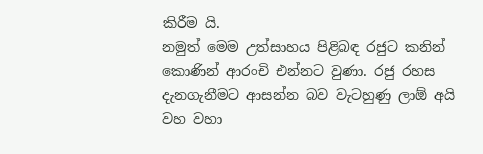කිරීම යි.
නමුත් මෙම උත්සාහය පිළිබඳ රජුට කනින් කොණින් ආරංචි එන්නට වුණා. රජු රහස දැනගැනීමට ආසන්න බව වැටහුණු ලාඕ අයි වහ වහා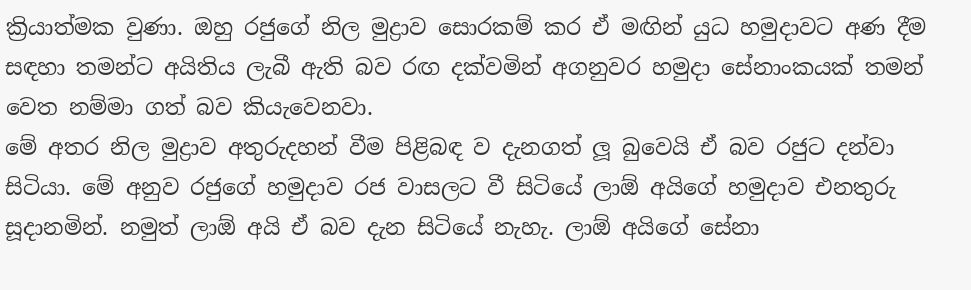ක්‍රියාත්මක වුණා. ඔහු රජුගේ නිල මුද්‍රාව සොරකම් කර ඒ මඟින් යුධ හමුදාවට අණ දීම සඳහා තමන්ට අයිතිය ලැබී ඇති බව රඟ දක්වමින් අගනුවර හමුදා සේනාංකයක් තමන් වෙත නම්මා ගත් බව කියැවෙනවා.
මේ අතර නිල මුද්‍රාව අතුරුදහන් වීම පිළිබඳ ව දැනගත් ලූ බුවෙයි ඒ බව රජුට දන්වා සිටියා. මේ අනුව රජුගේ හමුදාව රජ වාසලට වී සිටියේ ලාඕ අයිගේ හමුදාව එනතුරු සූදානමින්. නමුත් ලාඕ අයි ඒ බව දැන සිටියේ නැහැ. ලාඕ අයිගේ සේනා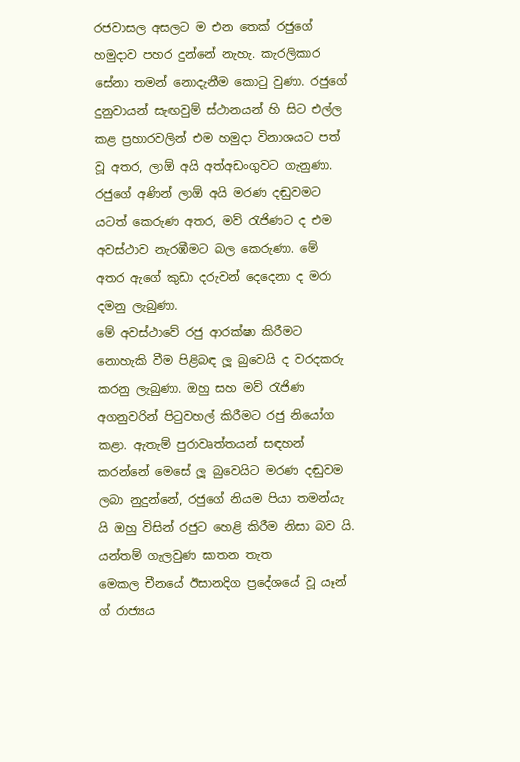රජවාසල අසලට ම එන තෙක් රජුගේ හමුදාව පහර දුන්නේ නැහැ. කැරලිකාර සේනා තමන් නොදැනීම කොටු වුණා. රජුගේ දුනුවායන් සැඟවුම් ස්ථානයන් හි සිට එල්ල කළ ප්‍රහාරවලින් එම හමුදා විනාශයට පත් වූ අතර, ලාඕ අයි අත්අඩංගුවට ගැනුණා.
රජුගේ අණින් ලාඕ අයි මරණ දඬුවමට යටත් කෙරුණ අතර, මව් රැජිණට ද එම අවස්ථාව නැරඹීමට බල කෙරුණා. මේ අතර ඇගේ කුඩා දරුවන් දෙදෙනා ද මරා දමනු ලැබුණා.
මේ අවස්ථාවේ රජු ආරක්ෂා කිරීමට නොහැකි වීම පිළිබඳ ලූ බුවෙයි ද වරදකරු කරනු ලැබුණා. ඔහු සහ මව් රැජිණ අගනුවරින් පිටුවහල් කිරීමට රජු නියෝග කළා. ඇතැම් පුරාවෘත්තයන් සඳහන් කරන්නේ මෙසේ ලූ බුවෙයිට මරණ දඬුවම ලබා නුදුන්නේ, රජුගේ නියම පියා තමන්යැ යි ඔහු විසින් රජුට හෙළි කිරීම නිසා බව යි.
යන්තම් ගැලවුණ ඝාතන තැත
මෙකල චීනයේ ඊසානදිග ප්‍රදේශයේ වූ යෑන් ග් රාජ්‍යය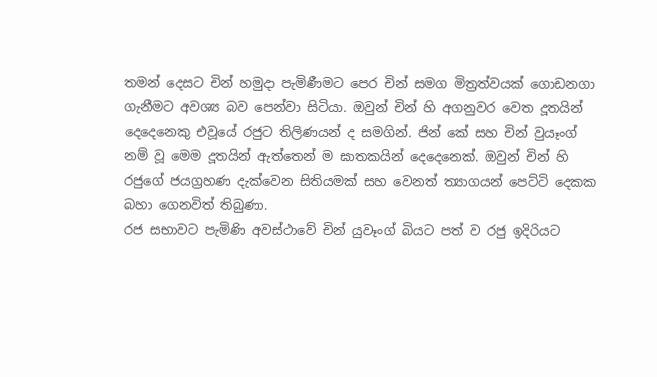තමන් දෙසට චින් හමුදා පැමිණීමට පෙර චින් සමග මිත්‍රත්වයක් ගොඩනගා ගැනීමට අවශ්‍ය බව පෙන්වා සිටියා. ඔවුන් චින් හි අගනුවර වෙත දූතයින් දෙදෙනෙකු එවූයේ රජුට තිලිණයන් ද සමගින්. ජින් කේ සහ චින් වුයෑංග් නම් වූ මෙම දූතයින් ඇත්තෙන් ම ඝාතකයින් දෙදෙනෙක්. ඔවුන් චින් හි රජුගේ ජයග්‍රහණ දැක්වෙන සිතියමක් සහ වෙනත් ත්‍යාගයන් පෙට්ටි දෙකක බහා ගෙනවිත් තිබුණා.
රජ සභාවට පැමිණි අවස්ථාවේ චින් යුවෑංග් බියට පත් ව රජු ඉදිරියට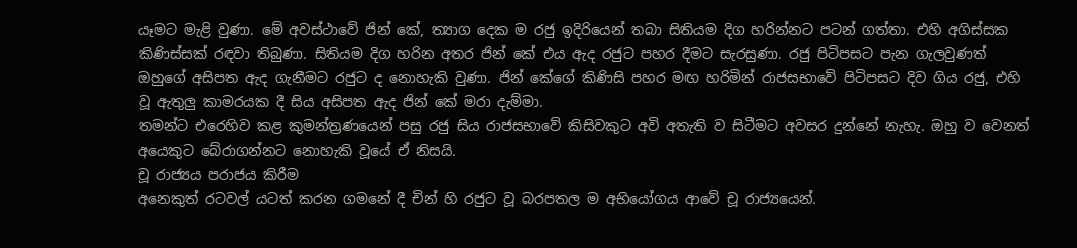යෑමට මැළි වුණා. මේ අවස්ථාවේ ජින් කේ, ත්‍යාග දෙක ම රජු ඉදිරියෙන් තබා සිතියම දිග හරින්නට පටන් ගත්තා. එහි අගිස්සක කිණිස්සක් රඳවා තිබුණා. සිතියම දිග හරින අතර ජින් කේ එය ඇද රජුට පහර දීමට සැරසුණා. රජු පිටිපසට පැන ගැලවුණත් ඔහුගේ අසිපත ඇද ගැනීමට රජුට ද නොහැකි වුණා. ජින් කේගේ කිණිසි පහර මඟ හරිමින් රාජසභාවේ පිටිපසට දිව ගිය රජු, එහි වූ ඇතුලු කාමරයක දී සිය අසිපත ඇද ජින් කේ මරා දැම්මා.
තමන්ට එරෙහිව කළ කුමන්ත්‍රණයෙන් පසු රජු සිය රාජසභාවේ කිසිවකුට අවි අතැති ව සිටීමට අවසර දුන්නේ නැහැ. ඔහු ව වෙනත් අයෙකුට බේරාගන්නට නොහැකි වූයේ ඒ නිසයි.
චූ රාජ්‍යය පරාජය කිරීම
අනෙකුත් රටවල් යටත් කරන ගමනේ දී චින් හි රජුට වූ බරපතල ම අභියෝගය ආවේ චූ රාජ්‍යයෙන්.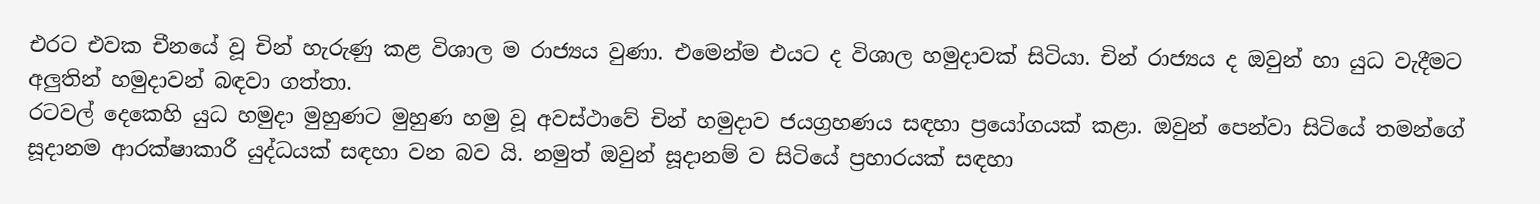එරට එවක චීනයේ වූ චින් හැරුණු කළ විශාල ම රාජ්‍යය වුණා. එමෙන්ම එයට ද විශාල හමුදාවක් සිටියා. චින් රාජ්‍යය ද ඔවුන් හා යුධ වැදීමට අලුතින් හමුදාවන් බඳවා ගත්තා.
රටවල් දෙකෙහි යුධ හමුදා මුහුණට මුහුණ හමු වූ අවස්ථාවේ චින් හමුදාව ජයග්‍රහණය සඳහා ප්‍රයෝගයක් කළා. ඔවුන් පෙන්වා සිටියේ තමන්ගේ සූදානම ආරක්ෂාකාරී යුද්ධයක් සඳහා වන බව යි. නමුත් ඔවුන් සූදානම් ව සිටියේ ප්‍රහාරයක් සඳහා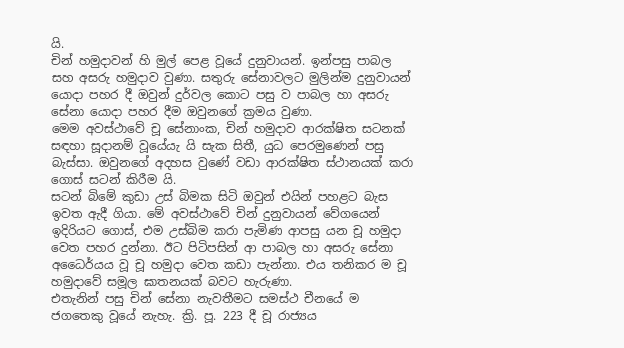යි.
චින් හමුදාවන් හි මුල් පෙළ වූයේ දුනුවායන්. ඉන්පසු පාබල සහ අසරු හමුදාව වුණා. සතුරු සේනාවලට මුලින්ම දුනුවායන් යොදා පහර දී ඔවුන් දුර්වල කොට පසු ව පාබල හා අසරු සේනා යොදා පහර දීම ඔවුනගේ ක්‍රමය වුණා.
මෙම අවස්ථාවේ චූ සේනාංක, චින් හමුදාව ආරක්ෂිත සටනක් සඳහා සූදානම් වූයේයැ යි සැක සිතී, යුධ පෙරමුණෙන් පසු බැස්සා. ඔවුනගේ අදහස වුණේ වඩා ආරක්ෂිත ස්ථානයක් කරා ගොස් සටන් කිරීම යි.
සටන් බිමේ කුඩා උස් බිමක සිටි ඔවුන් එයින් පහළට බැස ඉවත ඇදී ගියා. මේ අවස්ථාවේ චින් දුනුවායන් වේගයෙන් ඉදිරියට ගොස්, එම උස්බිම කරා පැමිණ ආපසු යන චූ හමුදා වෙත පහර දුන්නා. ඊට පිටිපසින් ආ පාබල හා අසරු සේනා අධෛර්යය වූ චූ හමුදා වෙත කඩා පැන්නා. එය තනිකර ම චූ හමුදාවේ සමූල ඝාතනයක් බවට හැරුණා.
එතැනින් පසු චින් සේනා නැවතීමට සමස්ථ චීනයේ ම ජගතෙකු වූයේ නැහැ. ක්‍රි. පූ. 223 දී චූ රාජ්‍යය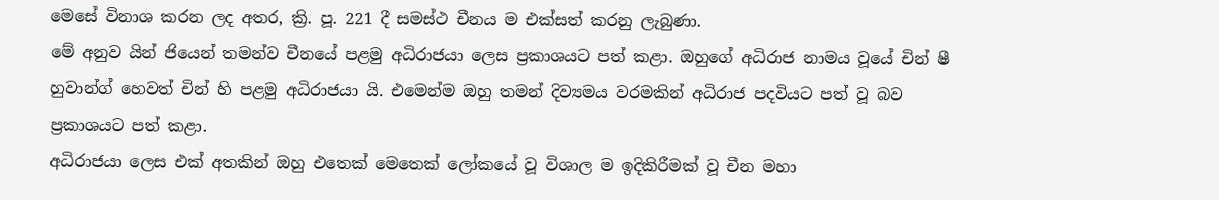මෙසේ විනාශ කරන ලද අතර, ක්‍රි. පූ. 221 දී සමස්ථ චීනය ම එක්සත් කරනු ලැබුණා.
මේ අනුව යින් ජියෙන් තමන්ව චීනයේ පළමු අධිරාජයා ලෙස ප්‍රකාශයට පත් කළා. ඔහුගේ අධිරාජ නාමය වූයේ චින් ෂී හුවාන්ග් හෙවත් චින් හි පළමු අධිරාජයා යි. එමෙන්ම ඔහු තමන් දිව්‍යමය වරමකින් අධිරාජ පදවියට පත් වූ බව ප්‍රකාශයට පත් කළා.
අධිරාජයා ලෙස එක් අතකින් ඔහු එතෙක් මෙතෙක් ලෝකයේ වූ විශාල ම ඉදිකිරීමක් වූ චීන මහා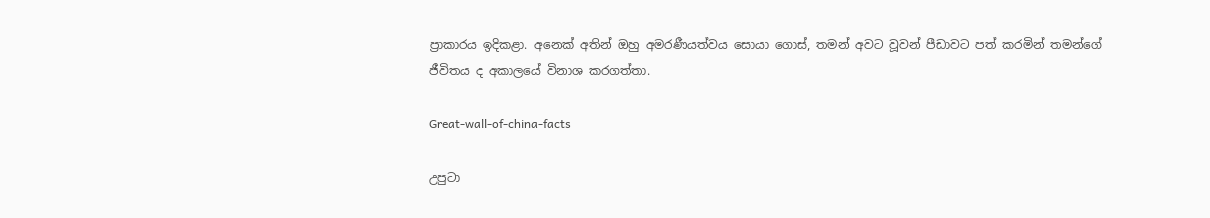ප්‍රාකාරය ඉදිකළා. අනෙක් අතින් ඔහු අමරණීයත්වය සොයා ගොස්, තමන් අවට වූවන් පීඩාවට පත් කරමින් තමන්ගේ ජීවිතය ද අකාලයේ විනාශ කරගත්තා.

Great-wall-of-china-facts

උපුටා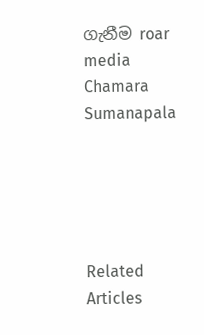ගැනීම roar media
Chamara Sumanapala





Related Articles